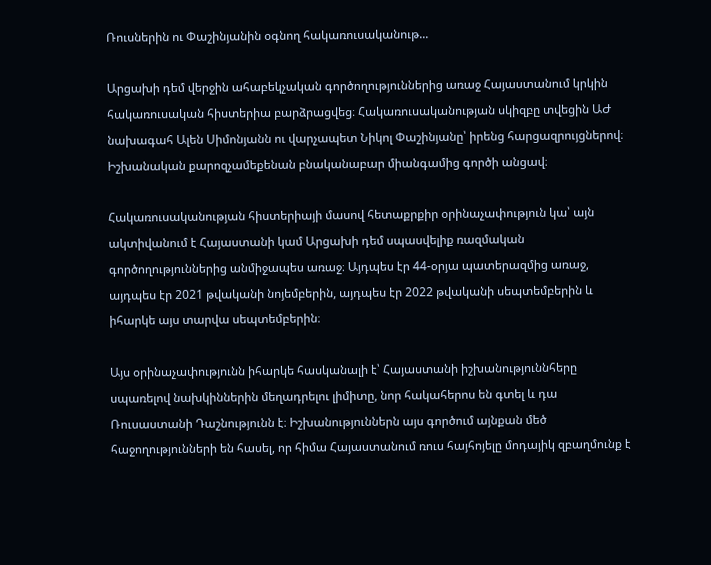Ռուսներին ու Փաշինյանին օգնող հակառուսականութ...

Արցախի դեմ վերջին ահաբեկչական գործողություններից առաջ Հայաստանում կրկին հակառուսական հիստերիա բարձրացվեց։ Հակառուսականության սկիզբը տվեցին ԱԺ նախագահ Ալեն Սիմոնյանն ու վարչապետ Նիկոլ Փաշինյանը՝ իրենց հարցազրույցներով։ Իշխանական քարոզչամեքենան բնականաբար միանգամից գործի անցավ։

Հակառուսականության հիստերիայի մասով հետաքրքիր օրինաչափություն կա՝ այն ակտիվանում է Հայաստանի կամ Արցախի դեմ սպասվելիք ռազմական գործողություններից անմիջապես առաջ։ Այդպես էր 44-օրյա պատերազմից առաջ, այդպես էր 2021 թվականի նոյեմբերին, այդպես էր 2022 թվականի սեպտեմբերին և իհարկե այս տարվա սեպտեմբերին։

Այս օրինաչափությունն իհարկե հասկանալի է՝ Հայաստանի իշխանություննհերը սպառելով նախկիններին մեղադրելու լիմիտը, նոր հակահերոս են գտել և դա Ռուսաստանի Դաշնությունն է։ Իշխանություններն այս գործում այնքան մեծ հաջողությունների են հասել, որ հիմա Հայաստանում ռուս հայհոյելը մոդայիկ զբաղմունք է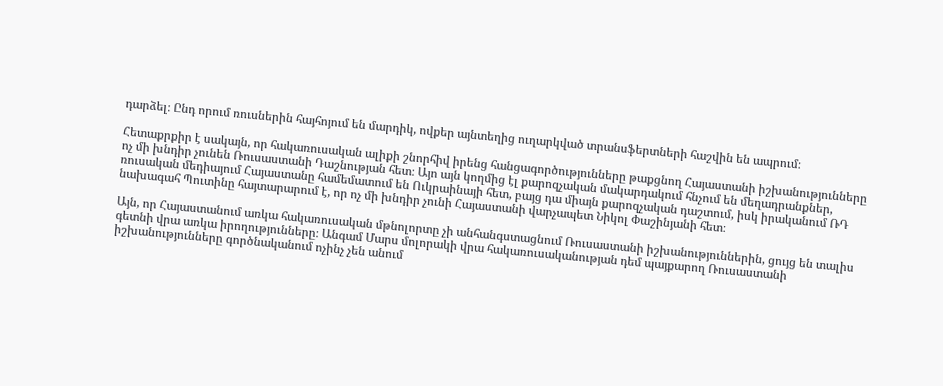դարձել։ Ընդ որում ռուսներին հայհոյում են մարդիկ, ովքեր այնտեղից ուղարկված տրանսֆերտների հաշվին են ապրում։

Հետաքրքիր է սակայն, որ հակառուսական ալիքի շնորհիվ իրենց հանցագործությունները թաքցնող Հայաստանի իշխանությունները ոչ մի խնդիր չունեն Ռուսաստանի Դաշնության հետ։ Այո այն կողմից էլ քարոզչական մակարդակում հնչում են մեղադրանքներ, ռուսական մեդիայում Հայաստանը համեմատում են Ուկրաինայի հետ, բայց դա միայն քարոզչական դաշտում, իսկ իրականում ՌԴ նախագահ Պուտինը հայտարարում է, որ ոչ մի խնդիր չունի Հայաստանի վարչապետ Նիկոլ Փաշինյանի հետ։

Այն, որ Հայաստանում առկա հակառուսական մթնոլորտը չի անհանգստացնում Ռուսաստանի իշխանություններին, ցույց են տալիս գետնի վրա առկա իրողությունները։ Անգամ Մարս մոլորակի վրա հակառուսականության դեմ պայքարող Ռուսաստանի իշխանությունները գործնականում ոչինչ չեն անում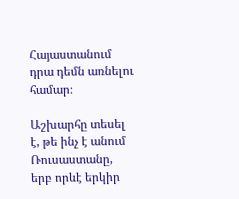Հայաստանում դրա դեմն առնելու համար։

Աշխարհը տեսել է, թե ինչ է անում Ռուսաստանը, երբ որևէ երկիր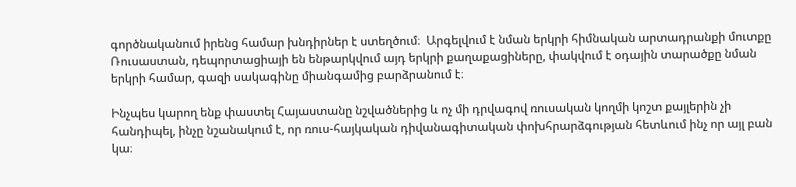գործնականում իրենց համար խնդիրներ է ստեղծում։  Արգելվում է նման երկրի հիմնական արտադրանքի մուտքը Ռուսաստան, դեպորտացիայի են ենթարկվում այդ երկրի քաղաքացիները, փակվում է օդային տարածքը նման երկրի համար, գազի սակագինը միանգամից բարձրանում է։

Ինչպես կարող ենք փաստել Հայաստանը նշվածներից և ոչ մի դրվագով ռուսական կողմի կոշտ քայլերին չի հանդիպել, ինչը նշանակում է, որ ռուս-հայկական դիվանագիտական փոխհրարձգության հետևում ինչ որ այլ բան կա։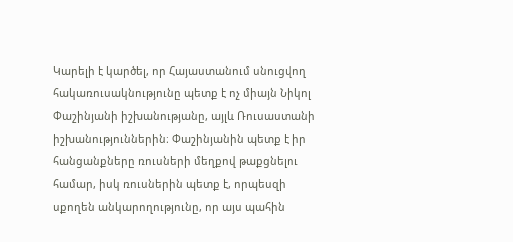Կարելի է կարծել, որ Հայաստանում սնուցվող հակառուսակնությունը պետք է ոչ միայն Նիկոլ Փաշինյանի իշխանությանը, այլև Ռուսաստանի իշխանություններին։ Փաշինյանին պետք է իր հանցանքները ռուսների մեղքով թաքցնելու համար, իսկ ռուսներին պետք է, որպեսզի սքողեն անկարողությունը, որ այս պահին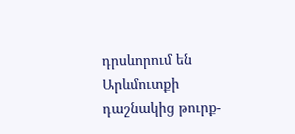դրսևորում են Արևմուտքի դաշնակից թուրք-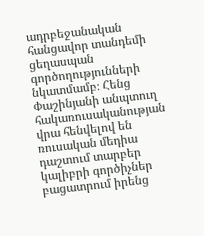ադրբեջանական հանցավոր տանդեմի ցեղասպան գործողությունների նկատմամբ։ Հենց Փաշինյանի անպտուղ հակառուսականության վրա հենվելով են ռուսական մեդիա դաշտում տարբեր կալիբրի գործիչներ բացատրում իրենց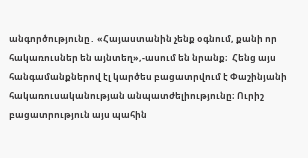անգործությունը․ «Հայաստանին չենք օգնում, քանի որ հակառուսներ են այնտեղ»,-ասում են նրանք։  Հենց այս հանգամանքներով էլ կարծես բացատրվում է Փաշինյանի հակառուսականության անպատժելիությունը։ Ուրիշ բացատրություն այս պահին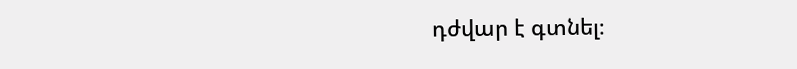դժվար է գտնել։